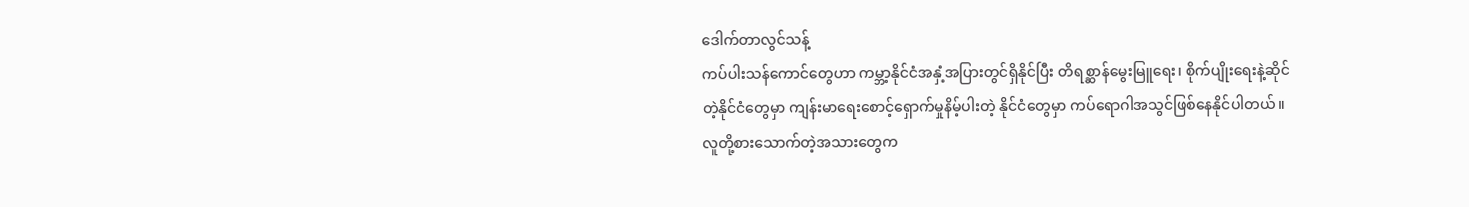ဒေါက်တာလွင်သန့်
ကပ်ပါးသန်ကောင်တွေဟာ ကမ္ဘာ့နိုင်ငံအနှံ့အပြားတွင်ရှိနိုင်ပြီး တိရစ္ဆာန်မွေးမြူရေး၊ စိုက်ပျိုးရေးနဲ့ဆိုင်တဲ့နိုင်ငံတွေမှာ ကျန်းမာရေးစောင့်ရှောက်မှုနိမ့်ပါးတဲ့ နိုင်ငံတွေမှာ ကပ်ရောဂါအသွင်ဖြစ်နေနိုင်ပါတယ်။
လူတို့စားသောက်တဲ့အသားတွေက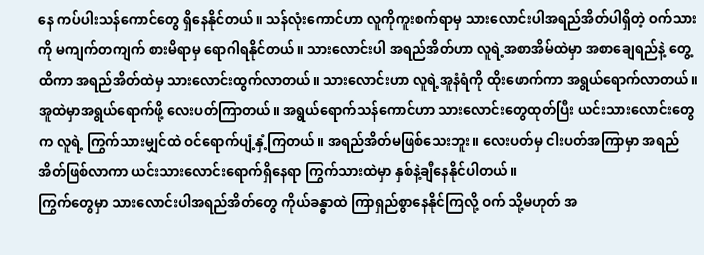နေ ကပ်ပါးသန်ကောင်တွေ ရှိနေနိုင်တယ်။ သန်လုံးကောင်ဟာ လူကိုကူးစက်ရာမှ သားလောင်းပါအရည်အိတ်ပါရှိတဲ့ ဝက်သားကို မကျက်တကျက် စားမိရာမှ ရောဂါရနိုင်တယ်။ သားလောင်းပါ အရည်အိတ်ဟာ လူရဲ့အစာအိမ်ထဲမှာ အစာချေရည်နဲ့ တွေ့ထိကာ အရည်အိတ်ထဲမှ သားလောင်းထွက်လာတယ်။ သားလောင်းဟာ လူရဲ့အူနံရံကို ထိုးဖောက်ကာ အရွယ်ရောက်လာတယ်။ အူထဲမှာအရွယ်ရောက်ဖို့ လေးပတ်ကြာတယ်။ အရွယ်ရောက်သန်ကောင်ဟာ သားလောင်းတွေထုတ်ပြီး ယင်းသားလောင်းတွေက လူရဲ့ ကြွက်သားမျှင်ထဲ ဝင်ရောက်ပျံ့နှံ့ကြတယ်။ အရည်အိတ်မဖြစ်သေးဘူး။ လေးပတ်မှ ငါးပတ်အကြာမှာ အရည်အိတ်ဖြစ်လာကာ ယင်းသားလောင်းရောက်ရှိနေရာ ကြွက်သားထဲမှာ နှစ်နဲ့ချီနေနိုင်ပါတယ်။
ကြွက်တွေမှာ သားလောင်းပါအရည်အိတ်တွေ ကိုယ်ခန္ဓာထဲ ကြာရှည်စွာနေနိုင်ကြလို့ ဝက် သို့မဟုတ် အ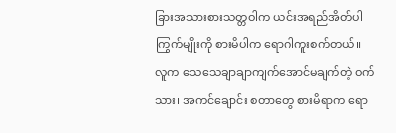ခြားအသားစားသတ္တဝါက ယင်းအရည်အိတ်ပါ ကြွက်မျိုးကို စားမိပါက ရောဂါကူးစက်တယ်။ လူက သေသေချာချာကျက်အောင်မချက်တဲ့ ဝက်သား၊ အကင်ချောင်း စတာတွေ စားမိရာက ရော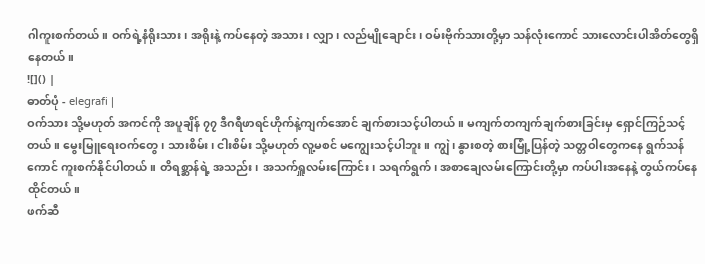ဂါကူးစက်တယ်။ ဝက်ရဲ့နံရိုးသား၊ အရိုးနဲ့ ကပ်နေတဲ့ အသား၊ လျှာ၊ လည်မျိုချောင်း၊ ဝမ်းဗိုက်သားတို့မှာ သန်လုံးကောင် သားလောင်းပါအိတ်တွေရှိနေတယ်။
![]() |
ဓာတ်ပုံ - elegrafi |
ဝက်သား သို့မဟုတ် အကင်ကို အပူချိန် ၇၇ ဒီဂရီဖာရင်ဟိုက်နဲ့ကျက်အောင် ချက်စားသင့်ပါတယ်။ မကျက်တကျက်ချက်စားခြင်းမှ ရှောင်ကြဉ်သင့်တယ်။ မွေးမြူရေးဝက်တွေ၊ သားစိမ်း၊ ငါးစိမ်း သို့မဟုတ် လူ့မစင် မကျွေးသင့်ပါဘူး။ ကျွဲ၊ နွားစတဲ့ စားမြုံ့ပြန်တဲ့ သတ္တဝါတွေကနေ ရွက်သန်ကောင် ကူးစက်နိုင်ပါတယ်။ တိရစ္ဆာန်ရဲ့ အသည်း၊ အသက်ရှူလမ်းကြောင်း၊ သရက်ရွက်၊ အစာချေလမ်းကြောင်းတို့မှာ ကပ်ပါးအနေနဲ့ တွယ်ကပ်နေထိုင်တယ်။
ဖက်ဆီ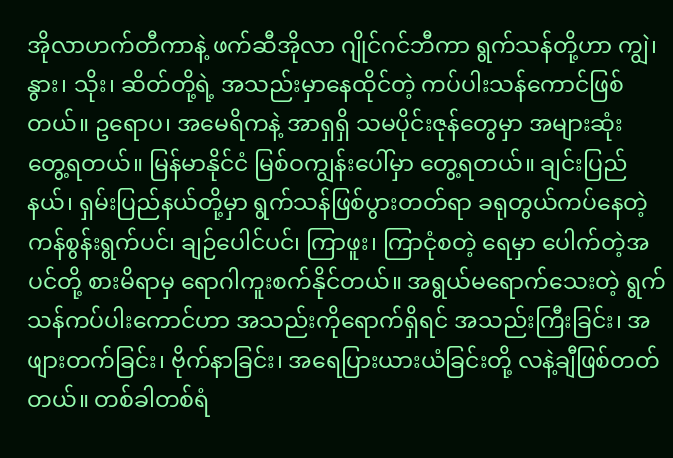အိုလာဟက်တီကာနဲ့ ဖက်ဆီအိုလာ ဂျိုင်ဂင်ဘီကာ ရွက်သန်တို့ဟာ ကျွဲ၊ နွား၊ သိုး၊ ဆိတ်တို့ရဲ့ အသည်းမှာနေထိုင်တဲ့ ကပ်ပါးသန်ကောင်ဖြစ်တယ်။ ဥရောပ၊ အမေရိကနဲ့ အာရှရှိ သမပိုင်းဇုန်တွေမှာ အများဆုံး တွေ့ရတယ်။ မြန်မာနိုင်ငံ မြစ်ဝကျွန်းပေါ်မှာ တွေ့ရတယ်။ ချင်းပြည်နယ်၊ ရှမ်းပြည်နယ်တို့မှာ ရွက်သန်ဖြစ်ပွားတတ်ရာ ခရုတွယ်ကပ်နေတဲ့ ကန်စွန်းရွက်ပင်၊ ချဉ်ပေါင်ပင်၊ ကြာဖူး၊ ကြာငုံစတဲ့ ရေမှာ ပေါက်တဲ့အပင်တို့ စားမိရာမှ ရောဂါကူးစက်နိုင်တယ်။ အရွယ်မရောက်သေးတဲ့ ရွက်သန်ကပ်ပါးကောင်ဟာ အသည်းကိုရောက်ရှိရင် အသည်းကြီးခြင်း၊ အဖျားတက်ခြင်း၊ ဗိုက်နာခြင်း၊ အရေပြားယားယံခြင်းတို့ လနဲ့ချီဖြစ်တတ်တယ်။ တစ်ခါတစ်ရံ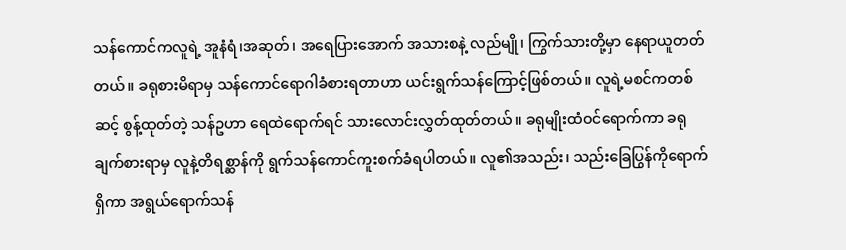သန်ကောင်ကလူရဲ့ အူနံရံ၊အဆုတ်၊ အရေပြားအောက် အသားစနဲ့ လည်မျို၊ ကြွက်သားတို့မှာ နေရာယူတတ်တယ်။ ခရုစားမိရာမှ သန်ကောင်ရောဂါခံစားရတာဟာ ယင်းရွက်သန်ကြောင့်ဖြစ်တယ်။ လူရဲ့မစင်ကတစ်ဆင့် စွန့်ထုတ်တဲ့ သန်ဥဟာ ရေထဲရောက်ရင် သားလောင်းလွှတ်ထုတ်တယ်။ ခရုမျိုးထံဝင်ရောက်ကာ ခရုချက်စားရာမှ လူနဲ့တိရစ္ဆာန်ကို ရွက်သန်ကောင်ကူးစက်ခံရပါတယ်။ လူ၏အသည်း၊ သည်းခြေပြွန်ကိုရောက်ရှိကာ အရွယ်ရောက်သန်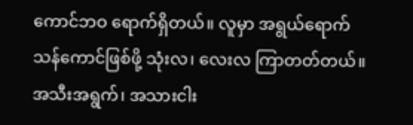ကောင်ဘဝ ရောက်ရှိတယ်။ လူမှာ အရွယ်ရောက်သန်ကောင်ဖြစ်ဖို့ သုံးလ၊ လေးလ ကြာတတ်တယ်။ အသီးအရွက်၊ အသားငါး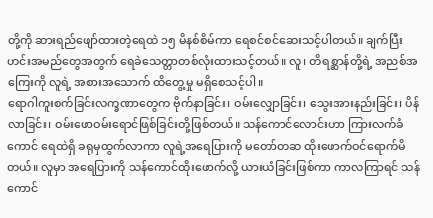တို့ကို ဆားရည်ဖျော်ထားတဲ့ရေထဲ ၁၅ မိနစ်စိမ်ကာ ရေစင်စင်ဆေးသင့်ပါတယ်။ ချက်ပြီးဟင်းအမည်တွေအတွက် ရေခဲသေတ္တာတစ်လုံးထားသင့်တယ်။ လူ၊ တိရစ္ဆာန်တို့ရဲ့ အညစ်အကြေးကို လူရဲ့ အစားအသောက် ထိတွေ့မှု မရှိစေသင့်ပါ။
ရောဂါကူးစက်ခြင်းလက္ခဏာတွေက ဗိုက်နာခြင်း၊ ဝမ်းလျှောခြင်း၊ သွေးအားနည်းခြင်း၊ ပိန်လာခြင်း၊ ဝမ်းဖောဝမ်းရောင်ဖြစ်ခြင်းတို့ဖြစ်တယ်။ သန်ကောင်လောင်းဟာ ကြားလက်ခံကောင် ရေထဲရှိ ခရုမှထွက်လာကာ လူရဲ့အရေပြားကို မတော်တဆ ထိုးဖောက်ဝင်ရောက်မိတယ်။ လူမှာ အရေပြားကို သန်ကောင်ထိုးဖောက်လို့ ယားယံခြင်းဖြစ်ကာ ကာလကြာရင် သန်ကောင်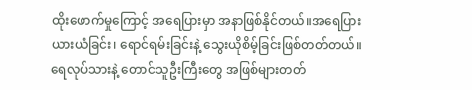ထိုးဖောက်မှုကြောင့် အရေပြားမှာ အနာဖြစ်နိုင်တယ်။အရေပြားယားယံခြင်း၊ ရောင်ရမ်းခြင်းနဲ့ သွေးယိုစိမ့်ခြင်းဖြစ်တတ်တယ်။ ရေလုပ်သားနဲ့ တောင်သူဦးကြီးတွေ အဖြစ်များတတ်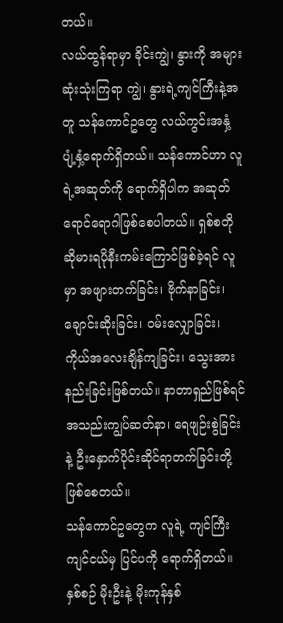တယ်။
လယ်ထွန်ရာမှာ ခိုင်းကျွဲ၊ နွားကို အများဆုံးသုံးကြရာ ကျွဲ၊ နွားရဲ့ကျင်ကြီးနဲ့အတူ သန်ကောင်ဥတွေ လယ်ကွင်းအနှံ့ ပျံ့နှံ့ရောက်ရှိတယ်။ သန်ကောင်ဟာ လူရဲ့အဆုတ်ကို ရောက်ရှိပါက အဆုတ်ရောင်ရောဂါဖြစ်စေပါတယ်။ ရှစ်စတိုဆိုမားရပိုနီးကမ်းကြောင်ဖြစ်ခဲ့ရင် လူမှာ အဖျားတက်ခြင်း၊ ဗိုက်နာခြင်း၊ ချောင်းဆိုးခြင်း၊ ဝမ်းလျှောခြင်း၊ ကိုယ်အလေးချိန်ကျခြင်း၊ သွေးအားနည်းခြင်းဖြစ်တယ်။ နာတာရှည်ဖြစ်ရင် အသည်းကျွပ်ဆတ်နာ၊ ရေဖျဉ်းစွဲခြင်းနဲ့ ဦးနှောက်ပိုင်းဆိုင်ရာတက်ခြင်းတို့ ဖြစ်စေတယ်။
သန်ကောင်ဥတွေက လူရဲ့ ကျင်ကြီးကျင်ငယ်မှ ပြင်ပကို ရောက်ရှိတယ်။ နှစ်စဉ် မိုးဦးနဲ့ မိုးကုန်နှစ်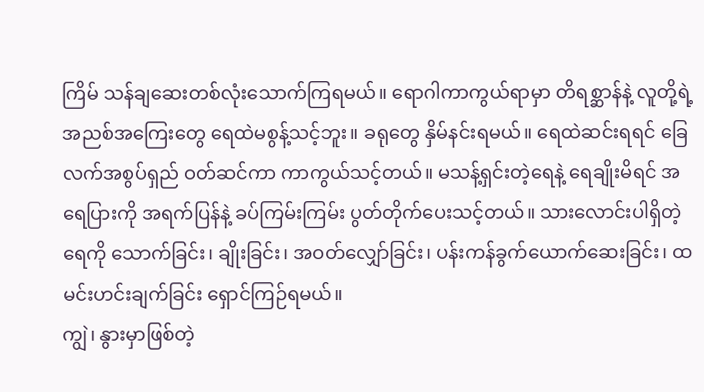ကြိမ် သန်ချဆေးတစ်လုံးသောက်ကြရမယ်။ ရောဂါကာကွယ်ရာမှာ တိရစ္ဆာန်နဲ့ လူတို့ရဲ့ အညစ်အကြေးတွေ ရေထဲမစွန့်သင့်ဘူး။ ခရုတွေ နှိမ်နင်းရမယ်။ ရေထဲဆင်းရရင် ခြေလက်အစွပ်ရှည် ဝတ်ဆင်ကာ ကာကွယ်သင့်တယ်။ မသန့်ရှင်းတဲ့ရေနဲ့ ရေချိုးမိရင် အရေပြားကို အရက်ပြန်နဲ့ ခပ်ကြမ်းကြမ်း ပွတ်တိုက်ပေးသင့်တယ်။ သားလောင်းပါရှိတဲ့ရေကို သောက်ခြင်း၊ ချိုးခြင်း၊ အဝတ်လျှော်ခြင်း၊ ပန်းကန်ခွက်ယောက်ဆေးခြင်း၊ ထမင်းဟင်းချက်ခြင်း ရှောင်ကြဉ်ရမယ်။
ကျွဲ၊ နွားမှာဖြစ်တဲ့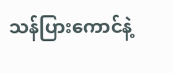သန်ပြားကောင်နဲ့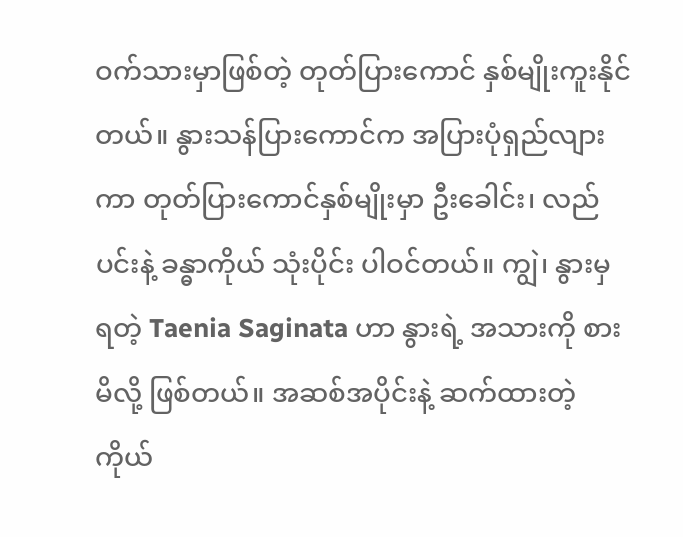ဝက်သားမှာဖြစ်တဲ့ တုတ်ပြားကောင် နှစ်မျိုးကူးနိုင်တယ်။ နွားသန်ပြားကောင်က အပြားပုံရှည်လျားကာ တုတ်ပြားကောင်နှစ်မျိုးမှာ ဦးခေါင်း၊ လည်ပင်းနဲ့ ခန္ဓာကိုယ် သုံးပိုင်း ပါဝင်တယ်။ ကျွဲ၊ နွားမှ ရတဲ့ Taenia Saginata ဟာ နွားရဲ့ အသားကို စားမိလို့ ဖြစ်တယ်။ အဆစ်အပိုင်းနဲ့ ဆက်ထားတဲ့ ကိုယ်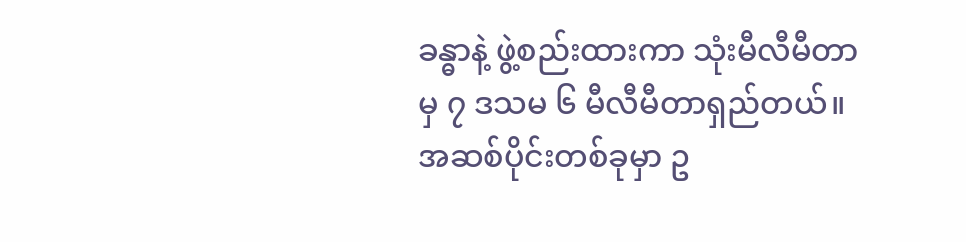ခန္ဓာနဲ့ ဖွဲ့စည်းထားကာ သုံးမီလီမီတာမှ ၇ ဒသမ ၆ မီလီမီတာရှည်တယ်။ အဆစ်ပိုင်းတစ်ခုမှာ ဥ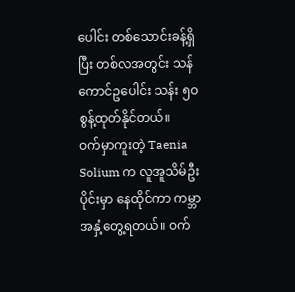ပေါင်း တစ်သောင်းခန့်ရှိပြီး တစ်လအတွင်း သန်ကောင်ဥပေါင်း သန်း ၅ဝ စွန့်ထုတ်နိုင်တယ်။
ဝက်မှာကူးတဲ့ Taenia Solium က လူအူသိမ်ဦးပိုင်းမှာ နေထိုင်ကာ ကမ္ဘာအနှံ့တွေ့ရတယ်။ ဝက်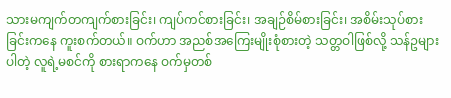သားမကျက်တကျက်စားခြင်း၊ ကျပ်ကင်စားခြင်း၊ အချဉ်စိမ်စားခြင်း၊ အစိမ်းသုပ်စားခြင်းကနေ ကူးစက်တယ်။ ဝက်ဟာ အညစ်အကြေးမျိုးစုံစားတဲ့ သတ္တဝါဖြစ်လို့ သန်ဥများပါတဲ့ လူရဲ့မစင်ကို စားရာကနေ ဝက်မှတစ်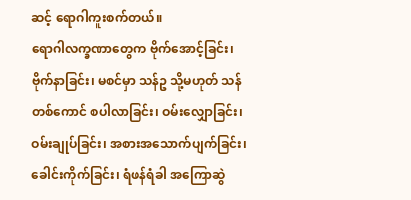ဆင့် ရောဂါကူးစက်တယ်။
ရောဂါလက္ခဏာတွေက ဗိုက်အောင့်ခြင်း၊ ဗိုက်နာခြင်း၊ မစင်မှာ သန်ဥ သို့မဟုတ် သန်တစ်ကောင် စပါလာခြင်း၊ ဝမ်းလျှောခြင်း၊ ဝမ်းချုပ်ခြင်း၊ အစားအသောက်ပျက်ခြင်း၊ ခေါင်းကိုက်ခြင်း၊ ရံဖန်ရံခါ အကြောဆွဲ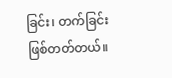ခြင်း၊ တက်ခြင်းဖြစ်တတ်တယ်။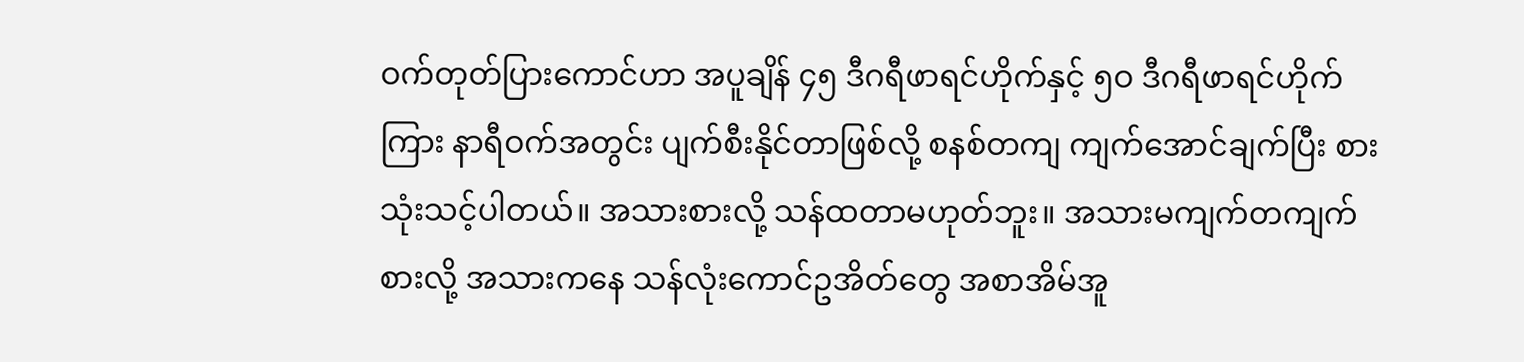ဝက်တုတ်ပြားကောင်ဟာ အပူချိန် ၄၅ ဒီဂရီဖာရင်ဟိုက်နှင့် ၅ဝ ဒီဂရီဖာရင်ဟိုက်ကြား နာရီဝက်အတွင်း ပျက်စီးနိုင်တာဖြစ်လို့ စနစ်တကျ ကျက်အောင်ချက်ပြီး စားသုံးသင့်ပါတယ်။ အသားစားလို့ သန်ထတာမဟုတ်ဘူး။ အသားမကျက်တကျက်စားလို့ အသားကနေ သန်လုံးကောင်ဥအိတ်တွေ အစာအိမ်အူ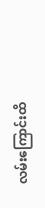လမ်းကြောင်းထိ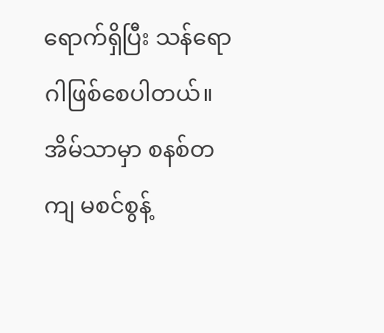ရောက်ရှိပြီး သန်ရောဂါဖြစ်စေပါတယ်။ အိမ်သာမှာ စနစ်တကျ မစင်စွန့်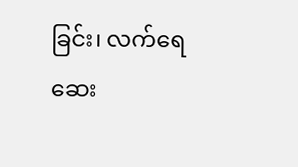ခြင်း၊ လက်ရေဆေး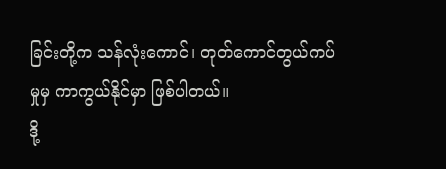ခြင်းတို့က သန်လုံးကောင်၊ တုတ်ကောင်တွယ်ကပ်မှုမှ ကာကွယ်နိုင်မှာ ဖြစ်ပါတယ်။
ဒို့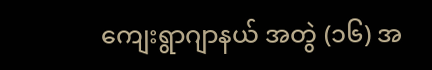ကျေးရွာဂျာနယ် အတွဲ (၁၆) အ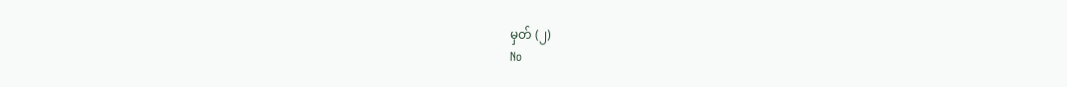မှတ် (၂)
No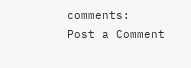comments:
Post a Comment